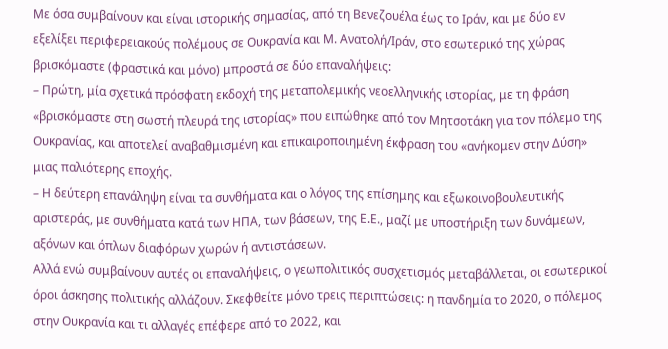Με όσα συμβαίνουν και είναι ιστορικής σημασίας, από τη Βενεζουέλα έως το Ιράν, και με δύο εν εξελίξει περιφερειακούς πολέμους σε Ουκρανία και Μ. Ανατολή/Ιράν, στο εσωτερικό της χώρας βρισκόμαστε (φραστικά και μόνο) μπροστά σε δύο επαναλήψεις:
– Πρώτη, μία σχετικά πρόσφατη εκδοχή της μεταπολεμικής νεοελληνικής ιστορίας, με τη φράση «βρισκόμαστε στη σωστή πλευρά της ιστορίας» που ειπώθηκε από τον Μητσοτάκη για τον πόλεμο της Ουκρανίας, και αποτελεί αναβαθμισμένη και επικαιροποιημένη έκφραση του «ανήκομεν στην Δύση» μιας παλιότερης εποχής.
– Η δεύτερη επανάληψη είναι τα συνθήματα και ο λόγος της επίσημης και εξωκοινοβουλευτικής αριστεράς, με συνθήματα κατά των ΗΠΑ, των βάσεων, της Ε.Ε., μαζί με υποστήριξη των δυνάμεων, αξόνων και όπλων διαφόρων χωρών ή αντιστάσεων.
Αλλά ενώ συμβαίνουν αυτές οι επαναλήψεις, ο γεωπολιτικός συσχετισμός μεταβάλλεται, οι εσωτερικοί όροι άσκησης πολιτικής αλλάζουν. Σκεφθείτε μόνο τρεις περιπτώσεις: η πανδημία το 2020, ο πόλεμος στην Ουκρανία και τι αλλαγές επέφερε από το 2022, και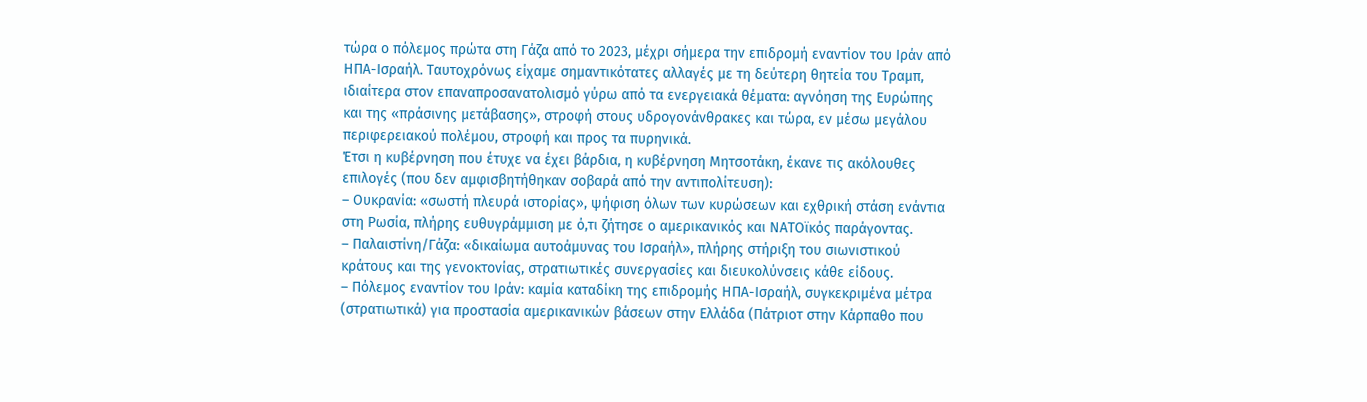τώρα ο πόλεμος πρώτα στη Γάζα από το 2023, μέχρι σήμερα την επιδρομή εναντίον του Ιράν από ΗΠΑ-Ισραήλ. Ταυτοχρόνως είχαμε σημαντικότατες αλλαγές με τη δεύτερη θητεία του Τραμπ, ιδιαίτερα στον επαναπροσανατολισμό γύρω από τα ενεργειακά θέματα: αγνόηση της Ευρώπης και της «πράσινης μετάβασης», στροφή στους υδρογονάνθρακες και τώρα, εν μέσω μεγάλου περιφερειακού πολέμου, στροφή και προς τα πυρηνικά.
Έτσι η κυβέρνηση που έτυχε να έχει βάρδια, η κυβέρνηση Μητσοτάκη, έκανε τις ακόλουθες επιλογές (που δεν αμφισβητήθηκαν σοβαρά από την αντιπολίτευση):
– Ουκρανία: «σωστή πλευρά ιστορίας», ψήφιση όλων των κυρώσεων και εχθρική στάση ενάντια στη Ρωσία, πλήρης ευθυγράμμιση με ό,τι ζήτησε ο αμερικανικός και ΝΑΤΟϊκός παράγοντας.
– Παλαιστίνη/Γάζα: «δικαίωμα αυτοάμυνας του Ισραήλ», πλήρης στήριξη του σιωνιστικού κράτους και της γενοκτονίας, στρατιωτικές συνεργασίες και διευκολύνσεις κάθε είδους.
– Πόλεμος εναντίον του Ιράν: καμία καταδίκη της επιδρομής ΗΠΑ-Ισραήλ, συγκεκριμένα μέτρα (στρατιωτικά) για προστασία αμερικανικών βάσεων στην Ελλάδα (Πάτριοτ στην Κάρπαθο που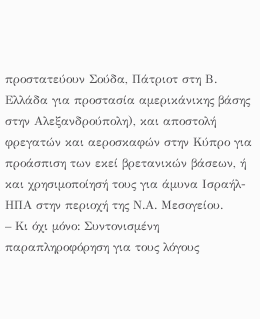προστατεύουν Σούδα, Πάτριοτ στη Β. Ελλάδα για προστασία αμερικάνικης βάσης στην Αλεξανδρούπολη), και αποστολή φρεγατών και αεροσκαφών στην Κύπρο για προάσπιση των εκεί βρετανικών βάσεων, ή και χρησιμοποίησή τους για άμυνα Ισραήλ-ΗΠΑ στην περιοχή της Ν.Α. Μεσογείου.
– Κι όχι μόνο: Συντονισμένη παραπληροφόρηση για τους λόγους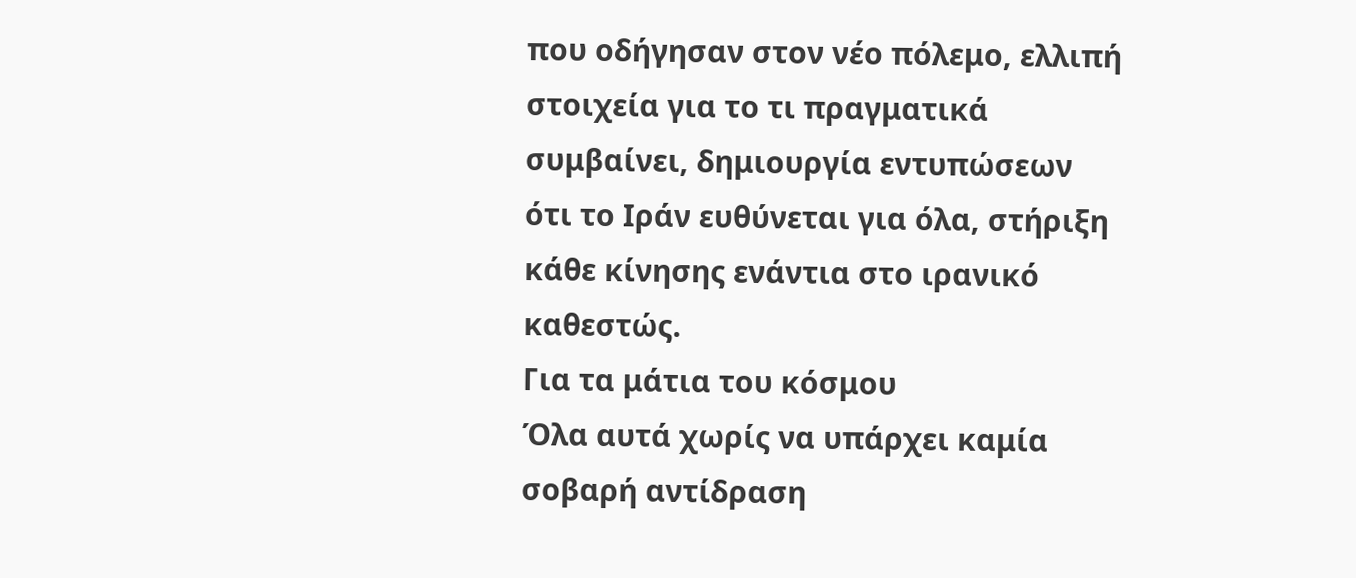που οδήγησαν στον νέο πόλεμο, ελλιπή στοιχεία για το τι πραγματικά συμβαίνει, δημιουργία εντυπώσεων ότι το Ιράν ευθύνεται για όλα, στήριξη κάθε κίνησης ενάντια στο ιρανικό καθεστώς.
Για τα μάτια του κόσμου
Όλα αυτά χωρίς να υπάρχει καμία σοβαρή αντίδραση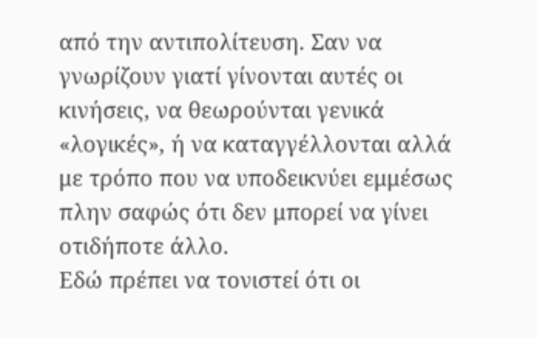από την αντιπολίτευση. Σαν να γνωρίζουν γιατί γίνονται αυτές οι κινήσεις, να θεωρούνται γενικά «λογικές», ή να καταγγέλλονται αλλά με τρόπο που να υποδεικνύει εμμέσως πλην σαφώς ότι δεν μπορεί να γίνει οτιδήποτε άλλο.
Εδώ πρέπει να τονιστεί ότι οι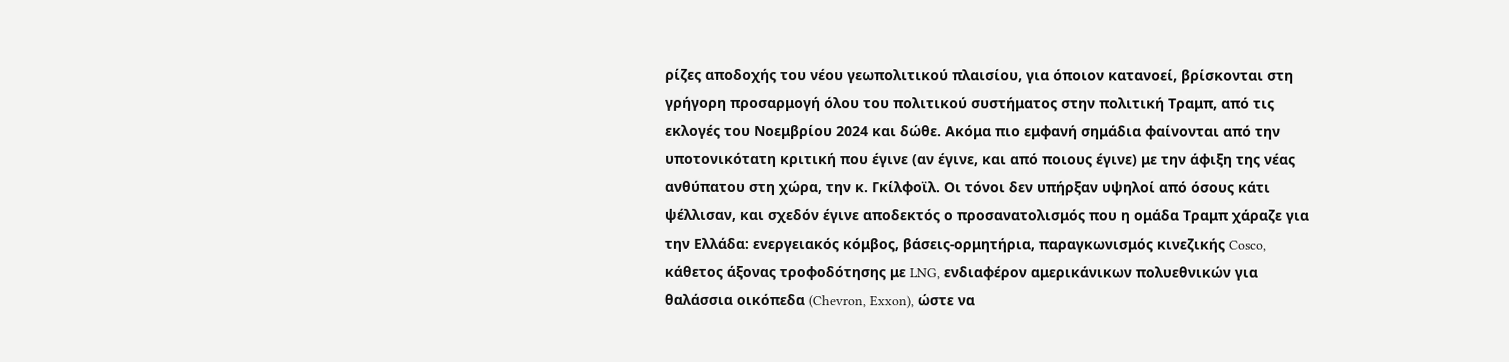ρίζες αποδοχής του νέου γεωπολιτικού πλαισίου, για όποιον κατανοεί, βρίσκονται στη γρήγορη προσαρμογή όλου του πολιτικού συστήματος στην πολιτική Τραμπ, από τις εκλογές του Νοεμβρίου 2024 και δώθε. Ακόμα πιο εμφανή σημάδια φαίνονται από την υποτονικότατη κριτική που έγινε (αν έγινε, και από ποιους έγινε) με την άφιξη της νέας ανθύπατου στη χώρα, την κ. Γκίλφοϊλ. Οι τόνοι δεν υπήρξαν υψηλοί από όσους κάτι ψέλλισαν, και σχεδόν έγινε αποδεκτός ο προσανατολισμός που η ομάδα Τραμπ χάραζε για την Ελλάδα: ενεργειακός κόμβος, βάσεις-ορμητήρια, παραγκωνισμός κινεζικής Cosco, κάθετος άξονας τροφοδότησης με LNG, ενδιαφέρον αμερικάνικων πολυεθνικών για θαλάσσια οικόπεδα (Chevron, Exxon), ώστε να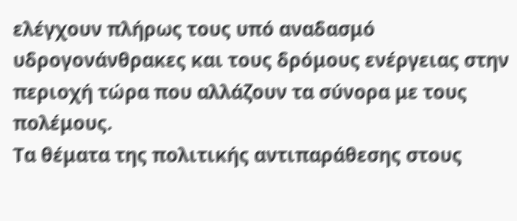ελέγχουν πλήρως τους υπό αναδασμό υδρογονάνθρακες και τους δρόμους ενέργειας στην περιοχή τώρα που αλλάζουν τα σύνορα με τους πολέμους.
Τα θέματα της πολιτικής αντιπαράθεσης στους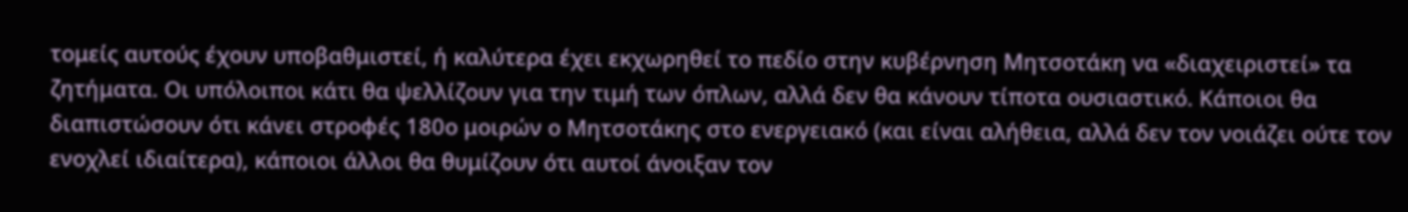τομείς αυτούς έχουν υποβαθμιστεί, ή καλύτερα έχει εκχωρηθεί το πεδίο στην κυβέρνηση Μητσοτάκη να «διαχειριστεί» τα ζητήματα. Οι υπόλοιποι κάτι θα ψελλίζουν για την τιμή των όπλων, αλλά δεν θα κάνουν τίποτα ουσιαστικό. Κάποιοι θα διαπιστώσουν ότι κάνει στροφές 180ο μοιρών ο Μητσοτάκης στο ενεργειακό (και είναι αλήθεια, αλλά δεν τον νοιάζει ούτε τον ενοχλεί ιδιαίτερα), κάποιοι άλλοι θα θυμίζουν ότι αυτοί άνοιξαν τον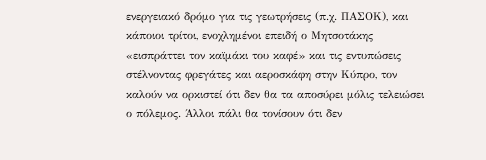ενεργειακό δρόμο για τις γεωτρήσεις (π.χ. ΠΑΣΟΚ), και κάποιοι τρίτοι, ενοχλημένοι επειδή ο Μητσοτάκης «εισπράττει τον καϊμάκι του καφέ» και τις εντυπώσεις στέλνοντας φρεγάτες και αεροσκάφη στην Κύπρο, τον καλούν να ορκιστεί ότι δεν θα τα αποσύρει μόλις τελειώσει ο πόλεμος. Άλλοι πάλι θα τονίσουν ότι δεν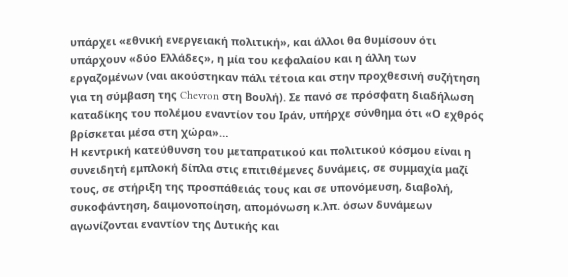υπάρχει «εθνική ενεργειακή πολιτική», και άλλοι θα θυμίσουν ότι υπάρχουν «δύο Ελλάδες», η μία του κεφαλαίου και η άλλη των εργαζομένων (ναι ακούστηκαν πάλι τέτοια και στην προχθεσινή συζήτηση για τη σύμβαση της Chevron στη Βουλή). Σε πανό σε πρόσφατη διαδήλωση καταδίκης του πολέμου εναντίον του Ιράν, υπήρχε σύνθημα ότι «Ο εχθρός βρίσκεται μέσα στη χώρα»…
Η κεντρική κατεύθυνση του μεταπρατικού και πολιτικού κόσμου είναι η συνειδητή εμπλοκή δίπλα στις επιτιθέμενες δυνάμεις, σε συμμαχία μαζί τους, σε στήριξη της προσπάθειάς τους και σε υπονόμευση, διαβολή, συκοφάντηση, δαιμονοποίηση, απομόνωση κ.λπ. όσων δυνάμεων αγωνίζονται εναντίον της Δυτικής και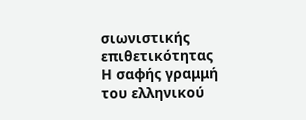σιωνιστικής επιθετικότητας
Η σαφής γραμμή του ελληνικού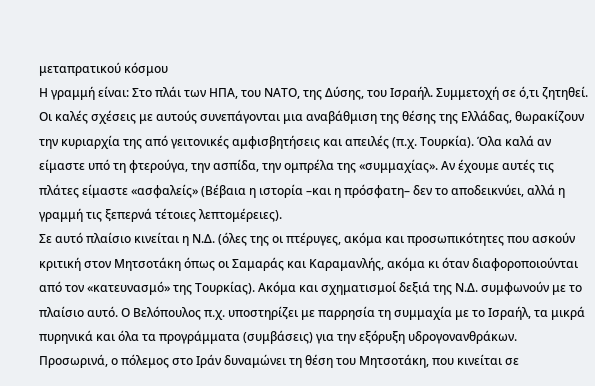μεταπρατικού κόσμου
Η γραμμή είναι: Στο πλάι των ΗΠΑ, του ΝΑΤΟ, της Δύσης, του Ισραήλ. Συμμετοχή σε ό,τι ζητηθεί. Οι καλές σχέσεις με αυτούς συνεπάγονται μια αναβάθμιση της θέσης της Ελλάδας, θωρακίζουν την κυριαρχία της από γειτονικές αμφισβητήσεις και απειλές (π.χ. Τουρκία). Όλα καλά αν είμαστε υπό τη φτερούγα, την ασπίδα, την ομπρέλα της «συμμαχίας». Αν έχουμε αυτές τις πλάτες είμαστε «ασφαλείς» (Βέβαια η ιστορία –και η πρόσφατη– δεν το αποδεικνύει, αλλά η γραμμή τις ξεπερνά τέτοιες λεπτομέρειες).
Σε αυτό πλαίσιο κινείται η Ν.Δ. (όλες της οι πτέρυγες, ακόμα και προσωπικότητες που ασκούν κριτική στον Μητσοτάκη όπως οι Σαμαράς και Καραμανλής, ακόμα κι όταν διαφοροποιούνται από τον «κατευνασμό» της Τουρκίας). Ακόμα και σχηματισμοί δεξιά της Ν.Δ. συμφωνούν με το πλαίσιο αυτό. Ο Βελόπουλος π.χ. υποστηρίζει με παρρησία τη συμμαχία με το Ισραήλ, τα μικρά πυρηνικά και όλα τα προγράμματα (συμβάσεις) για την εξόρυξη υδρογονανθράκων.
Προσωρινά, ο πόλεμος στο Ιράν δυναμώνει τη θέση του Μητσοτάκη, που κινείται σε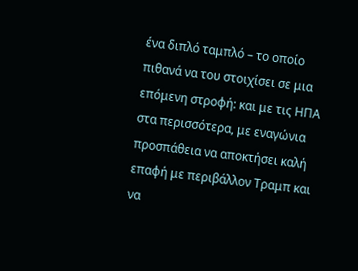ένα διπλό ταμπλό – το οποίο πιθανά να του στοιχίσει σε μια επόμενη στροφή: και με τις ΗΠΑ στα περισσότερα, με εναγώνια προσπάθεια να αποκτήσει καλή επαφή με περιβάλλον Τραμπ και να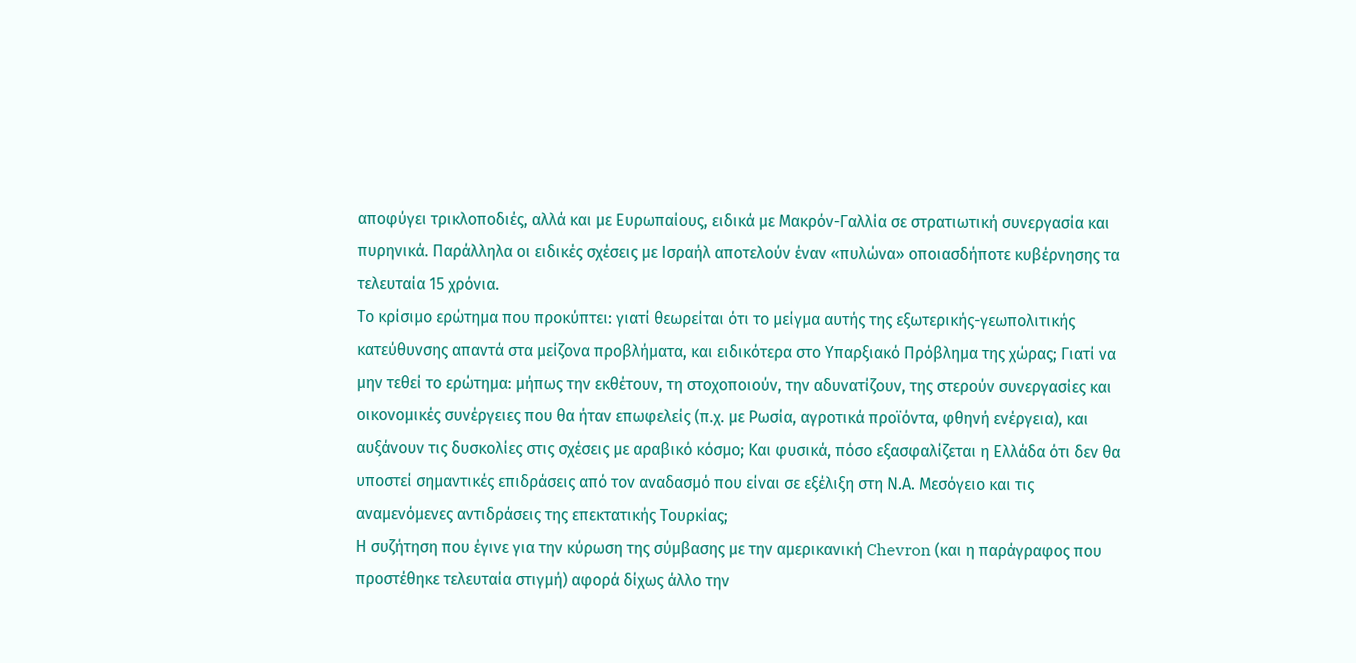αποφύγει τρικλοποδιές, αλλά και με Ευρωπαίους, ειδικά με Μακρόν-Γαλλία σε στρατιωτική συνεργασία και πυρηνικά. Παράλληλα οι ειδικές σχέσεις με Ισραήλ αποτελούν έναν «πυλώνα» οποιασδήποτε κυβέρνησης τα τελευταία 15 χρόνια.
Το κρίσιμο ερώτημα που προκύπτει: γιατί θεωρείται ότι το μείγμα αυτής της εξωτερικής-γεωπολιτικής κατεύθυνσης απαντά στα μείζονα προβλήματα, και ειδικότερα στο Υπαρξιακό Πρόβλημα της χώρας; Γιατί να μην τεθεί το ερώτημα: μήπως την εκθέτουν, τη στοχοποιούν, την αδυνατίζουν, της στερούν συνεργασίες και οικονομικές συνέργειες που θα ήταν επωφελείς (π.χ. με Ρωσία, αγροτικά προϊόντα, φθηνή ενέργεια), και αυξάνουν τις δυσκολίες στις σχέσεις με αραβικό κόσμο; Και φυσικά, πόσο εξασφαλίζεται η Ελλάδα ότι δεν θα υποστεί σημαντικές επιδράσεις από τον αναδασμό που είναι σε εξέλιξη στη Ν.Α. Μεσόγειο και τις αναμενόμενες αντιδράσεις της επεκτατικής Τουρκίας;
Η συζήτηση που έγινε για την κύρωση της σύμβασης με την αμερικανική Chevron (και η παράγραφος που προστέθηκε τελευταία στιγμή) αφορά δίχως άλλο την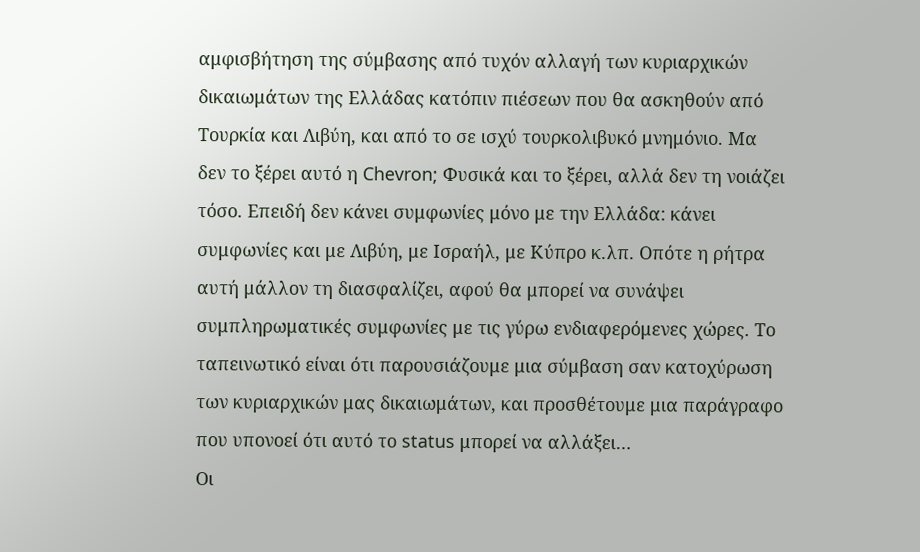αμφισβήτηση της σύμβασης από τυχόν αλλαγή των κυριαρχικών δικαιωμάτων της Ελλάδας κατόπιν πιέσεων που θα ασκηθούν από Τουρκία και Λιβύη, και από το σε ισχύ τουρκολιβυκό μνημόνιο. Μα δεν το ξέρει αυτό η Chevron; Φυσικά και το ξέρει, αλλά δεν τη νοιάζει τόσο. Επειδή δεν κάνει συμφωνίες μόνο με την Ελλάδα: κάνει συμφωνίες και με Λιβύη, με Ισραήλ, με Κύπρο κ.λπ. Οπότε η ρήτρα αυτή μάλλον τη διασφαλίζει, αφού θα μπορεί να συνάψει συμπληρωματικές συμφωνίες με τις γύρω ενδιαφερόμενες χώρες. Το ταπεινωτικό είναι ότι παρουσιάζουμε μια σύμβαση σαν κατοχύρωση των κυριαρχικών μας δικαιωμάτων, και προσθέτουμε μια παράγραφο που υπονοεί ότι αυτό το status μπορεί να αλλάξει…
Οι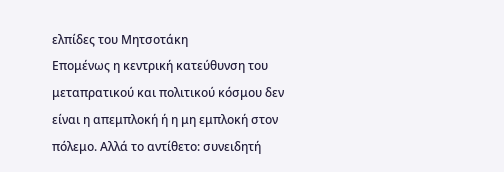ελπίδες του Μητσοτάκη
Επομένως η κεντρική κατεύθυνση του μεταπρατικού και πολιτικού κόσμου δεν είναι η απεμπλοκή ή η μη εμπλοκή στον πόλεμο. Αλλά το αντίθετο: συνειδητή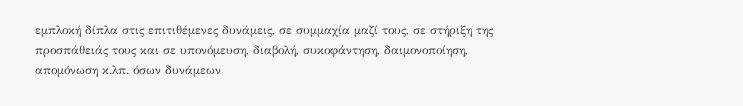εμπλοκή δίπλα στις επιτιθέμενες δυνάμεις, σε συμμαχία μαζί τους, σε στήριξη της προσπάθειάς τους και σε υπονόμευση, διαβολή, συκοφάντηση, δαιμονοποίηση, απομόνωση κ.λπ. όσων δυνάμεων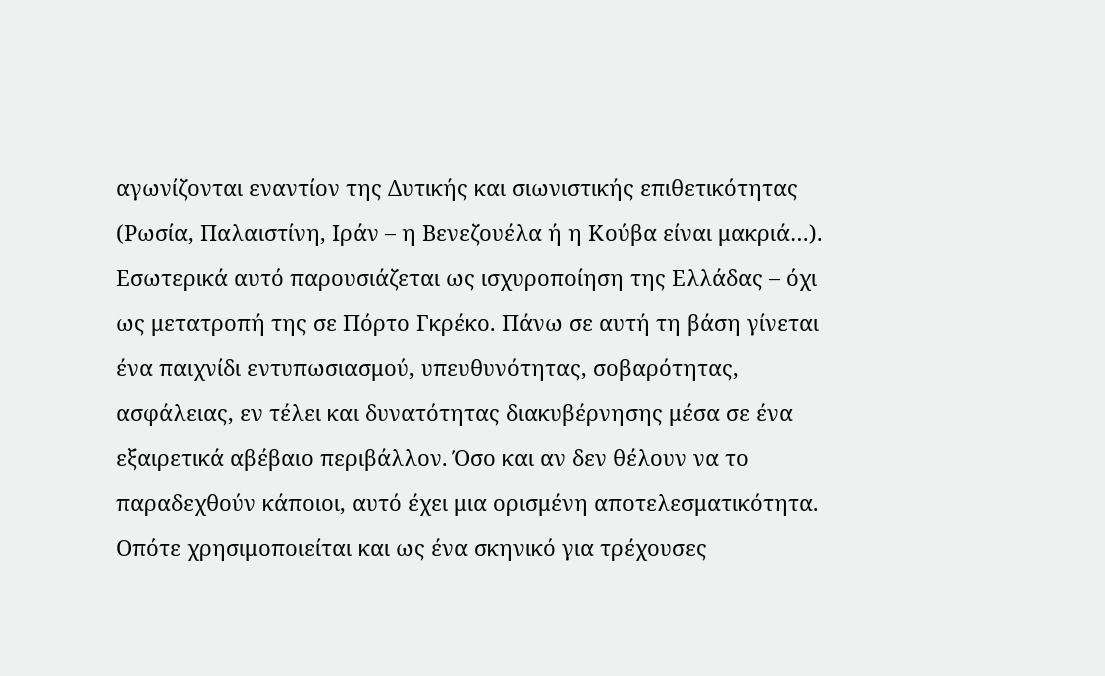αγωνίζονται εναντίον της Δυτικής και σιωνιστικής επιθετικότητας (Ρωσία, Παλαιστίνη, Ιράν – η Βενεζουέλα ή η Κούβα είναι μακριά…).
Εσωτερικά αυτό παρουσιάζεται ως ισχυροποίηση της Ελλάδας – όχι ως μετατροπή της σε Πόρτο Γκρέκο. Πάνω σε αυτή τη βάση γίνεται ένα παιχνίδι εντυπωσιασμού, υπευθυνότητας, σοβαρότητας, ασφάλειας, εν τέλει και δυνατότητας διακυβέρνησης μέσα σε ένα εξαιρετικά αβέβαιο περιβάλλον. Όσο και αν δεν θέλουν να το παραδεχθούν κάποιοι, αυτό έχει μια ορισμένη αποτελεσματικότητα. Οπότε χρησιμοποιείται και ως ένα σκηνικό για τρέχουσες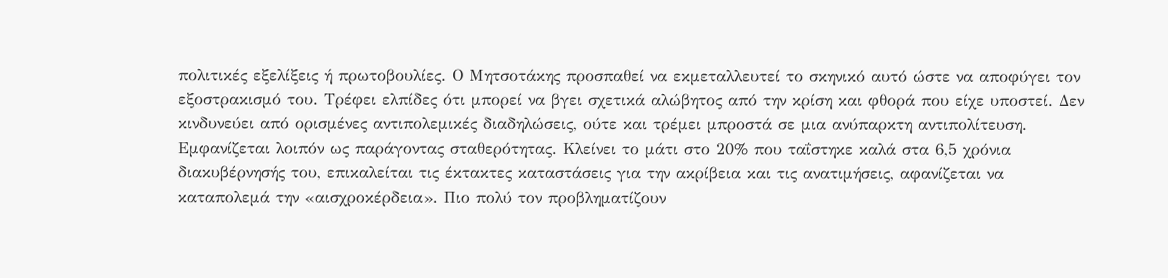πολιτικές εξελίξεις ή πρωτοβουλίες. Ο Μητσοτάκης προσπαθεί να εκμεταλλευτεί το σκηνικό αυτό ώστε να αποφύγει τον εξοστρακισμό του. Τρέφει ελπίδες ότι μπορεί να βγει σχετικά αλώβητος από την κρίση και φθορά που είχε υποστεί. Δεν κινδυνεύει από ορισμένες αντιπολεμικές διαδηλώσεις, ούτε και τρέμει μπροστά σε μια ανύπαρκτη αντιπολίτευση. Εμφανίζεται λοιπόν ως παράγοντας σταθερότητας. Κλείνει το μάτι στο 20% που ταΐστηκε καλά στα 6,5 χρόνια διακυβέρνησής του, επικαλείται τις έκτακτες καταστάσεις για την ακρίβεια και τις ανατιμήσεις, αφανίζεται να καταπολεμά την «αισχροκέρδεια». Πιο πολύ τον προβληματίζουν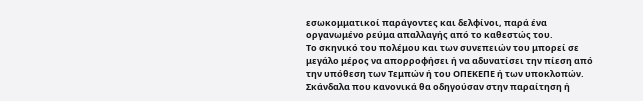εσωκομματικοί παράγοντες και δελφίνοι, παρά ένα οργανωμένο ρεύμα απαλλαγής από το καθεστώς του.
Το σκηνικό του πολέμου και των συνεπειών του μπορεί σε μεγάλο μέρος να απορροφήσει ή να αδυνατίσει την πίεση από την υπόθεση των Τεμπών ή του ΟΠΕΚΕΠΕ ή των υποκλοπών. Σκάνδαλα που κανονικά θα οδηγούσαν στην παραίτηση ή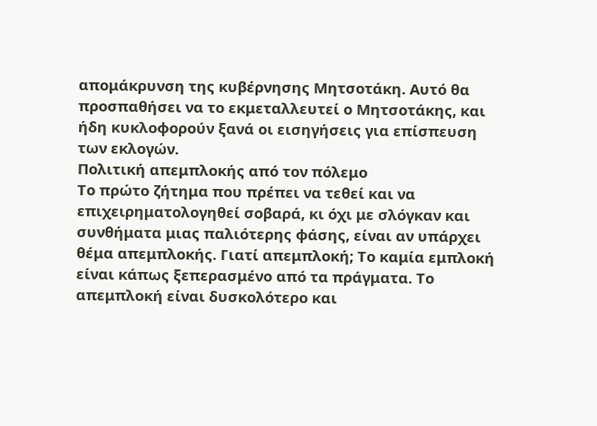απομάκρυνση της κυβέρνησης Μητσοτάκη. Αυτό θα προσπαθήσει να το εκμεταλλευτεί ο Μητσοτάκης, και ήδη κυκλοφορούν ξανά οι εισηγήσεις για επίσπευση των εκλογών.
Πολιτική απεμπλοκής από τον πόλεμο
Το πρώτο ζήτημα που πρέπει να τεθεί και να επιχειρηματολογηθεί σοβαρά, κι όχι με σλόγκαν και συνθήματα μιας παλιότερης φάσης, είναι αν υπάρχει θέμα απεμπλοκής. Γιατί απεμπλοκή; Το καμία εμπλοκή είναι κάπως ξεπερασμένο από τα πράγματα. Το απεμπλοκή είναι δυσκολότερο και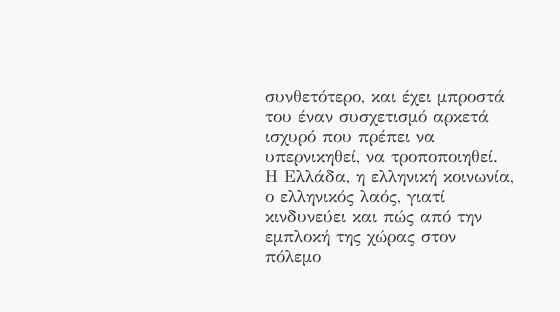συνθετότερο, και έχει μπροστά του έναν συσχετισμό αρκετά ισχυρό που πρέπει να υπερνικηθεί, να τροποποιηθεί.
Η Ελλάδα, η ελληνική κοινωνία, ο ελληνικός λαός, γιατί κινδυνεύει και πώς από την εμπλοκή της χώρας στον πόλεμο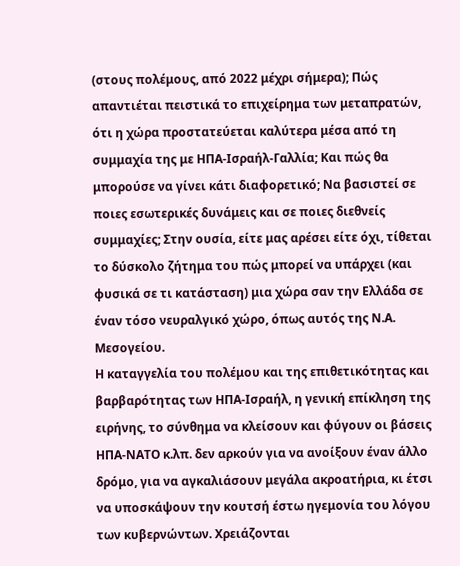(στους πολέμους, από 2022 μέχρι σήμερα); Πώς απαντιέται πειστικά το επιχείρημα των μεταπρατών, ότι η χώρα προστατεύεται καλύτερα μέσα από τη συμμαχία της με ΗΠΑ-Ισραήλ-Γαλλία; Και πώς θα μπορούσε να γίνει κάτι διαφορετικό; Να βασιστεί σε ποιες εσωτερικές δυνάμεις και σε ποιες διεθνείς συμμαχίες; Στην ουσία, είτε μας αρέσει είτε όχι, τίθεται το δύσκολο ζήτημα του πώς μπορεί να υπάρχει (και φυσικά σε τι κατάσταση) μια χώρα σαν την Ελλάδα σε έναν τόσο νευραλγικό χώρο, όπως αυτός της Ν.Α. Μεσογείου.
Η καταγγελία του πολέμου και της επιθετικότητας και βαρβαρότητας των ΗΠΑ-Ισραήλ, η γενική επίκληση της ειρήνης, το σύνθημα να κλείσουν και φύγουν οι βάσεις ΗΠΑ-ΝΑΤΟ κ.λπ. δεν αρκούν για να ανοίξουν έναν άλλο δρόμο, για να αγκαλιάσουν μεγάλα ακροατήρια, κι έτσι να υποσκάψουν την κουτσή έστω ηγεμονία του λόγου των κυβερνώντων. Χρειάζονται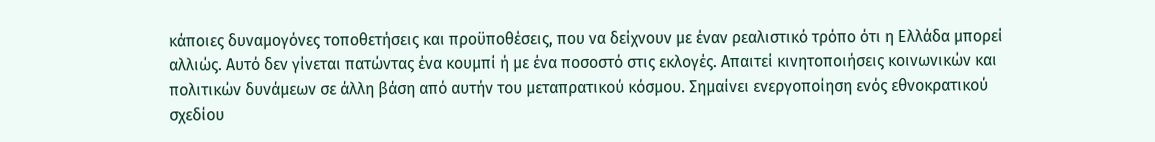κάποιες δυναμογόνες τοποθετήσεις και προϋποθέσεις, που να δείχνουν με έναν ρεαλιστικό τρόπο ότι η Ελλάδα μπορεί αλλιώς. Αυτό δεν γίνεται πατώντας ένα κουμπί ή με ένα ποσοστό στις εκλογές. Απαιτεί κινητοποιήσεις κοινωνικών και πολιτικών δυνάμεων σε άλλη βάση από αυτήν του μεταπρατικού κόσμου. Σημαίνει ενεργοποίηση ενός εθνοκρατικού σχεδίου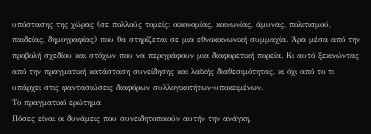υπόστασης της χώρας (σε πολλούς τομείς: οικονομίας, κοινωνίας, άμυνας, πολιτισμού, παιδείας, δημογραφίας) που θα στηρίζεται σε μια εθνοκοινωνική συμμαχία. Άρα μέσα από την προβολή σχεδίου και στόχων που να περιγράφουν μια διαφορετική πορεία. Κι αυτό ξεκινώντας από την πραγματική κατάσταση συνείδησης και λαϊκής διαθεσιμότητας, κι όχι από το τι υπάρχει στις φαντασιώσεις διαφόρων συλλογικοτήτων-υποκειμένων.
Το πραγματικό ερώτημα
Πόσες είναι οι δυνάμεις που συνειδητοποιούν αυτήν την ανάγκη,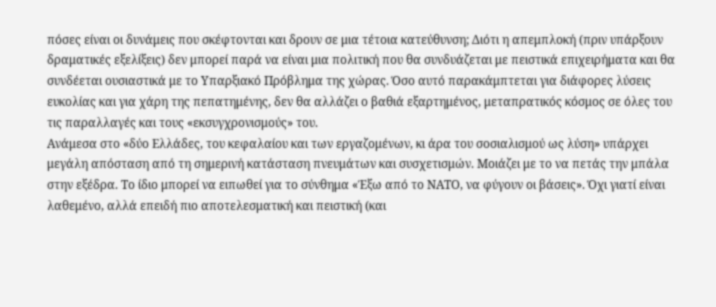πόσες είναι οι δυνάμεις που σκέφτονται και δρουν σε μια τέτοια κατεύθυνση; Διότι η απεμπλοκή (πριν υπάρξουν δραματικές εξελίξεις) δεν μπορεί παρά να είναι μια πολιτική που θα συνδυάζεται με πειστικά επιχειρήματα και θα συνδέεται ουσιαστικά με το Υπαρξιακό Πρόβλημα της χώρας. Όσο αυτό παρακάμπτεται για διάφορες λύσεις ευκολίας και για χάρη της πεπατημένης, δεν θα αλλάζει ο βαθιά εξαρτημένος, μεταπρατικός κόσμος σε όλες του τις παραλλαγές και τους «εκσυγχρονισμούς» του.
Ανάμεσα στο «δύο Ελλάδες, του κεφαλαίου και των εργαζομένων, κι άρα του σοσιαλισμού ως λύση» υπάρχει μεγάλη απόσταση από τη σημερινή κατάσταση πνευμάτων και συσχετισμών. Μοιάζει με το να πετάς την μπάλα στην εξέδρα. Το ίδιο μπορεί να ειπωθεί για το σύνθημα «Έξω από το ΝΑΤΟ, να φύγουν οι βάσεις». Όχι γιατί είναι λαθεμένο, αλλά επειδή πιο αποτελεσματική και πειστική (και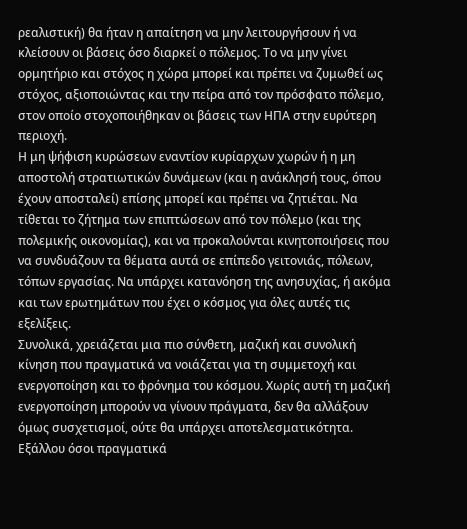ρεαλιστική) θα ήταν η απαίτηση να μην λειτουργήσουν ή να κλείσουν οι βάσεις όσο διαρκεί ο πόλεμος. Το να μην γίνει ορμητήριο και στόχος η χώρα μπορεί και πρέπει να ζυμωθεί ως στόχος, αξιοποιώντας και την πείρα από τον πρόσφατο πόλεμο, στον οποίο στοχοποιήθηκαν οι βάσεις των ΗΠΑ στην ευρύτερη περιοχή.
Η μη ψήφιση κυρώσεων εναντίον κυρίαρχων χωρών ή η μη αποστολή στρατιωτικών δυνάμεων (και η ανάκλησή τους, όπου έχουν αποσταλεί) επίσης μπορεί και πρέπει να ζητιέται. Να τίθεται το ζήτημα των επιπτώσεων από τον πόλεμο (και της πολεμικής οικονομίας), και να προκαλούνται κινητοποιήσεις που να συνδυάζουν τα θέματα αυτά σε επίπεδο γειτονιάς, πόλεων, τόπων εργασίας. Να υπάρχει κατανόηση της ανησυχίας, ή ακόμα και των ερωτημάτων που έχει ο κόσμος για όλες αυτές τις εξελίξεις.
Συνολικά, χρειάζεται μια πιο σύνθετη, μαζική και συνολική κίνηση που πραγματικά να νοιάζεται για τη συμμετοχή και ενεργοποίηση και το φρόνημα του κόσμου. Χωρίς αυτή τη μαζική ενεργοποίηση μπορούν να γίνουν πράγματα, δεν θα αλλάξουν όμως συσχετισμοί, ούτε θα υπάρχει αποτελεσματικότητα. Εξάλλου όσοι πραγματικά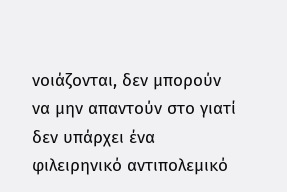νοιάζονται, δεν μπορούν να μην απαντούν στο γιατί δεν υπάρχει ένα φιλειρηνικό αντιπολεμικό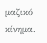μαζικό κίνημα.